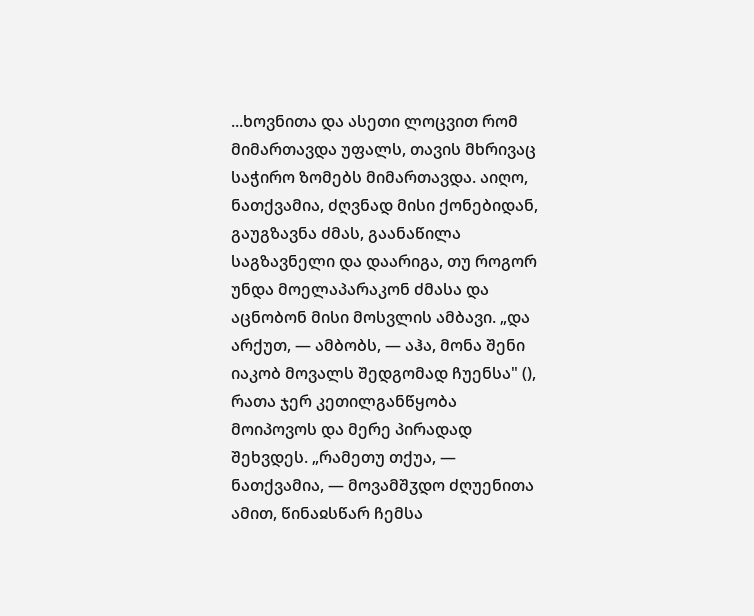...ხოვნითა და ასეთი ლოცვით რომ მიმართავდა უფალს, თავის მხრივაც საჭირო ზომებს მიმართავდა. აიღო, ნათქვამია, ძღვნად მისი ქონებიდან, გაუგზავნა ძმას, გაანაწილა საგზავნელი და დაარიგა, თუ როგორ უნდა მოელაპარაკონ ძმასა და აცნობონ მისი მოსვლის ამბავი. „და არქუთ, — ამბობს, — აჰა, მონა შენი იაკობ მოვალს შედგომად ჩუენსა" (), რათა ჯერ კეთილგანწყობა მოიპოვოს და მერე პირადად შეხვდეს. „რამეთუ თქუა, — ნათქვამია, — მოვამშჳდო ძღუენითა ამით, წინაჲსწარ ჩემსა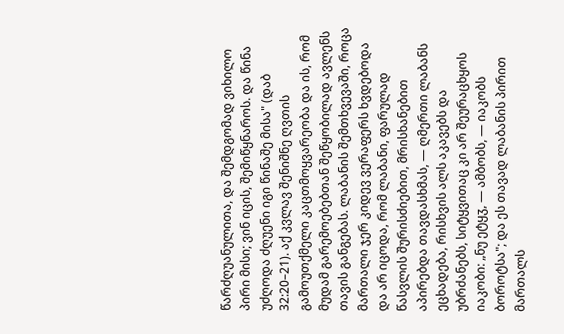წარძღუანულითა, და შემდგომად ვიხილო პირი მისი; ვინ იცის, შემიწყნაროს. და წინა უძღოდა ძღუენი იგი წინაშე მისა" (დაბ 32:20–21). აქ კვლავ შენიშნე ღვთის გამოუთქმელი კაცთმოყვარეობა და ის, რომ მუდამ გარემოებებთან შეწყობილად ავლენს თავის განგებას. ლაბანის შემთხვევაში, როცა მართალი ჯერ კიდევ ვერაფერს ხვდებოდა და არ იცოდა, რომ ლაბანი, ფარულად წასვლის შურისძიებით, მრისხანებით აპირებდა თავდასხმას, — ღმერთი ლაბანს ეცხადება, რისხვის ალს აკავებს და უბრძანებს, სიტყვითაც კი არ შეურაცხყოს იაკობი: „ნუ ეტყჳ, — ამბობს, — იაკობს ბოროტსა"; და ეს თავად ლაბანის პირით მართალს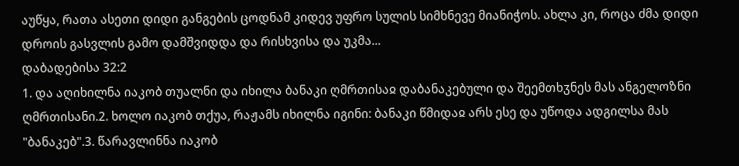აუწყა, რათა ასეთი დიდი განგების ცოდნამ კიდევ უფრო სულის სიმხნევე მიანიჭოს. ახლა კი, როცა ძმა დიდი დროის გასვლის გამო დამშვიდდა და რისხვისა და უკმა...
დაბადებისა 32:2
1. და აღიხილნა იაკობ თუალნი და იხილა ბანაკი ღმრთისაჲ დაბანაკებული და შეემთხჳნეს მას ანგელოზნი ღმრთისანი.2. ხოლო იაკობ თქუა, რაჟამს იხილნა იგინი: ბანაკი წმიდაჲ არს ესე და უწოდა ადგილსა მას "ბანაკებ".3. წარავლინნა იაკობ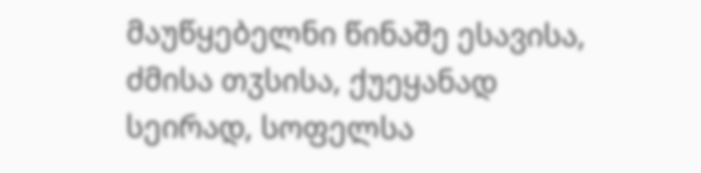მაუწყებელნი წინაშე ესავისა, ძმისა თჳსისა, ქუეყანად სეირად, სოფელსა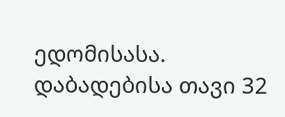ედომისასა.
დაბადებისა თავი 32